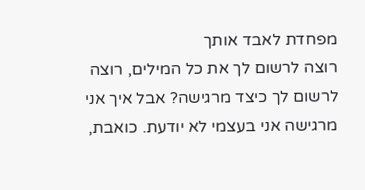מפחדת לאבד אותך
רוצה לרשום לך את כל המילים, רוצה לרשום לך כיצד מרגישה? אבל איך אני מרגישה אני בעצמי לא יודעת. כואבת,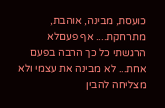כועסת, מבינה, אוהבת, מתרחקת.... אף פעםלא הרגשתי כל כך הרבה בפעם אחת... לא מבינה את עצמי ולא מצליחה להבין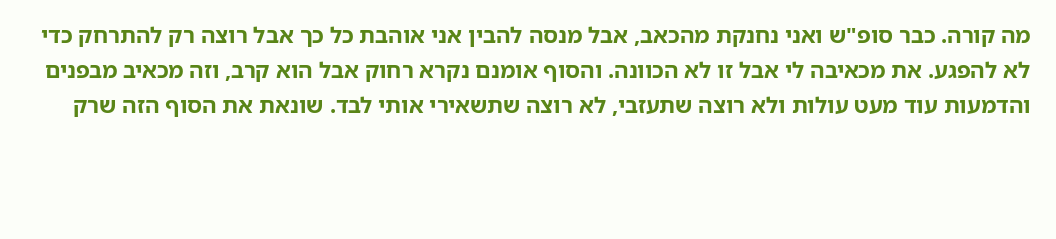מה קורה. כבר סופ"ש ואני נחנקת מהכאב, אבל מנסה להבין אני אוהבת כל כך אבל רוצה רק להתרחק כדי לא להפגע. את מכאיבה לי אבל זו לא הכוונה. והסוף אומנם נקרא רחוק אבל הוא קרב, וזה מכאיב מבפנים והדמעות עוד מעט עולות ולא רוצה שתעזבי, לא רוצה שתשאירי אותי לבד. שונאת את הסוף הזה שרק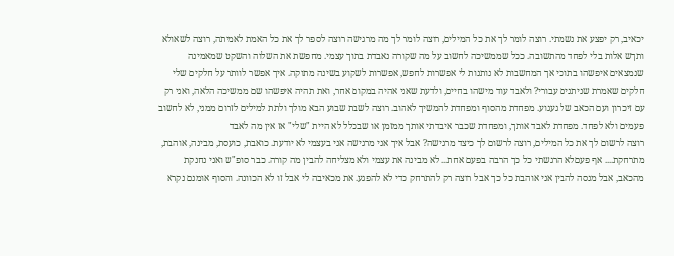יכאיב, רק יפצע את נשמתי. רוצה לומר לך את כל המילים, רוצה לומר לך מה מרגישה רוצה לספר לך את כל האמת לאמיתה, רוצה לשאולא ותךש אלות בלי לפחד מהתשובה. ככל שממשיכה לחשוב על מה שקורה נאבדת בתוך עצמי. מחפשת את השלוה והשקט שמאמינה שנמצאים איפשהו בתוכי אך המחשבות לא נותנות לי אפשרות לחפש, אפשרות לשקוע בשינה מתוקה. איך אפשר לוותר על חלקים שלי חלקים שאמרת שניתנים עבורי? ולאבד עוד מישהו בחיים, ולדעת שאני אהיה במקום אחר, ואת תהיה איפשהו שם ממשיכה הלאה, ואני רק עם זיכרון ועם הכאב של געגוע. מפחדת מהסוף ומפחדת להמשיך לאהוב. רוצה לשבת שבוע הבא מולך ולתת למילים לזרום ממני, לא לחשוב פעמים ולא לפחד. מפחדת לאבד אותך, ומפחדת שכבר איבדתי אותך ממזמן או שבכלל לא היית "שלי" אז אין מה לאבד
רוצה לרשום לך את כל המילים, רוצה לרשום לך כיצד מרגישה? אבל איך אני מרגישה אני בעצמי לא יודעת. כואבת, כועסת, מבינה, אוהבת, מתרחקת.... אף פעםלא הרגשתי כל כך הרבה בפעם אחת... לא מבינה את עצמי ולא מצליחה להבין מה קורה. כבר סופ"ש ואני נחנקת מהכאב, אבל מנסה להבין אני אוהבת כל כך אבל רוצה רק להתרחק כדי לא להפגע. את מכאיבה לי אבל זו לא הכוונה. והסוף אומנם נקרא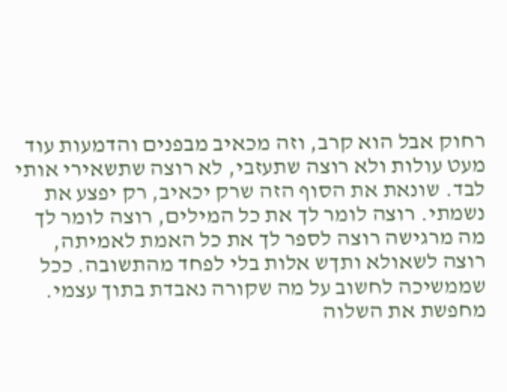רחוק אבל הוא קרב, וזה מכאיב מבפנים והדמעות עוד מעט עולות ולא רוצה שתעזבי, לא רוצה שתשאירי אותי לבד. שונאת את הסוף הזה שרק יכאיב, רק יפצע את נשמתי. רוצה לומר לך את כל המילים, רוצה לומר לך מה מרגישה רוצה לספר לך את כל האמת לאמיתה, רוצה לשאולא ותךש אלות בלי לפחד מהתשובה. ככל שממשיכה לחשוב על מה שקורה נאבדת בתוך עצמי. מחפשת את השלוה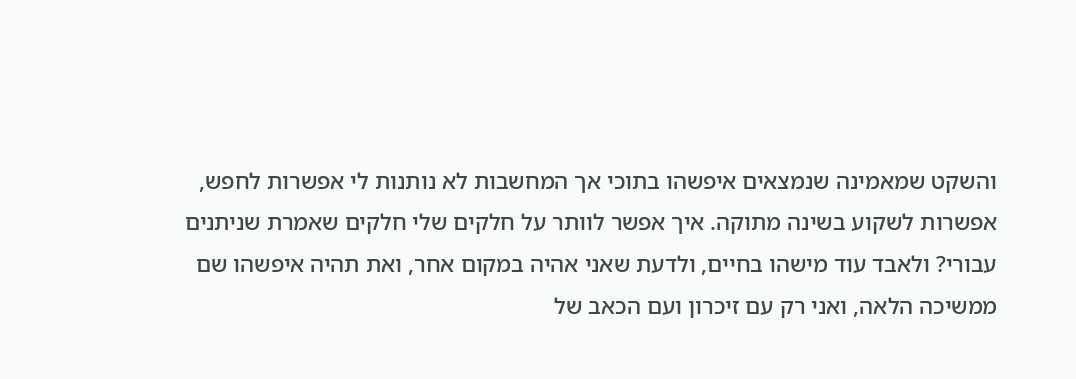והשקט שמאמינה שנמצאים איפשהו בתוכי אך המחשבות לא נותנות לי אפשרות לחפש, אפשרות לשקוע בשינה מתוקה. איך אפשר לוותר על חלקים שלי חלקים שאמרת שניתנים עבורי? ולאבד עוד מישהו בחיים, ולדעת שאני אהיה במקום אחר, ואת תהיה איפשהו שם ממשיכה הלאה, ואני רק עם זיכרון ועם הכאב של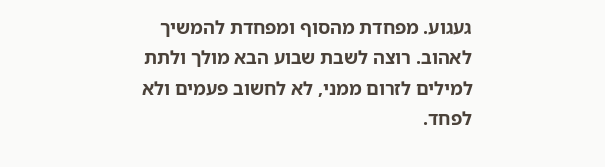געגוע. מפחדת מהסוף ומפחדת להמשיך לאהוב. רוצה לשבת שבוע הבא מולך ולתת למילים לזרום ממני, לא לחשוב פעמים ולא לפחד.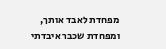מפחדת לאבד אותך, ומפחדת שכבר איבדתי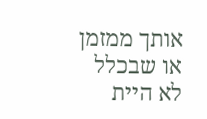אותך ממזמן או שבכלל לא היית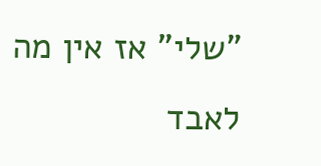"שלי" אז אין מה לאבד